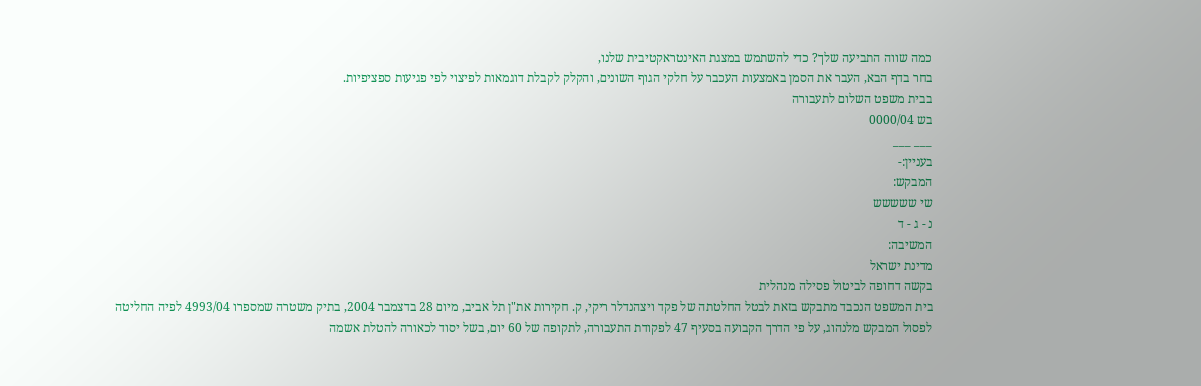כמה שווה התביעה שלך? כדי להשתמש במצגת האינטראקטיבית שלנו,
בחר בדף הבא, העבר את הסמן באמצעות העכבר על חלקי הגוף השונים, והקלק לקבלת דוגמאות לפיצוי לפי פגיעות ספציפיות.
בבית משפט השלום לתעבורה
בש 0000/04
___ ___
בעניין:-
המבקש:
שי ששששש
נ - ג - ד
המשיבה:
מדינת ישראל
בקשה דחופה לביטול פסילה מנהלית
בית המשפט הנכבד מתבקש בזאת לבטל החלטתה של פקד ויצהנדלר ריקי, ק. חקירות את"ן תל אביב, מיום 28 בדצמבר 2004, בתיק משטרה שמספרו 4993/04 לפיה החליטה לפסול המבקש מלנהוג, על פי הדרך הקבועה בסעיף 47 לפקודת התעבורה, לתקופה של 60 יום, בשל יסוד לכאורה להטלת אשמה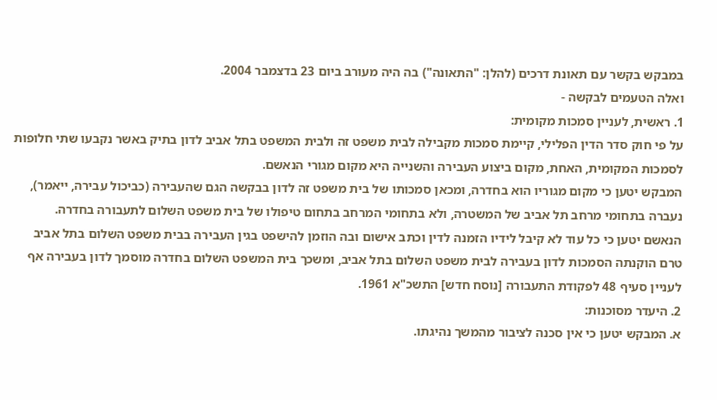במבקש בקשר עם תאונת דרכים (להלן: "התאונה") בה היה מעורב ביום 23 בדצמבר 2004.
ואלה הטעמים לבקשה -
1. ראשית, לעניין סמכות מקומית:
על פי חוק סדר הדין הפלילי, קיימת סמכות מקבילה לבית משפט זה ולבית המשפט בתל אביב לדון בתיק באשר נקבעו שתי חלופות לסמכות המקומית, האחת, מקום ביצוע העבירה והשנייה היא מקום מגורי הנאשם.
המבקש יטען כי מקום מגוריו הוא בחדרה, ומכאן סמכותו של בית משפט זה לדון בבקשה הגם שהעבירה (כביכול עבירה, ייאמר), נעברה בתחומי מרחב תל אביב של המשטרה, ולא בתחומי המרחב בתחום טיפולו של בית משפט השלום לתעבורה בחדרה.
הנאשם יטען כי כל עוד לא קיבל לידיו הזמנה לדין וכתב אישום ובה הוזמן להישפט בגין העבירה בבית משפט השלום בתל אביב טרם הוקנתה הסמכות לדון בעבירה לבית משפט השלום בתל אביב, ומשכך בית המשפט השלום בחדרה מוסמך לדון בעבירה אף לעניין סעיף 48 לפקודת התעבורה [נוסח חדש] התשכ"א 1961.
2. היעדר מסוכנות:
א. המבקש יטען כי אין סכנה לציבור מהמשך נהיגתו.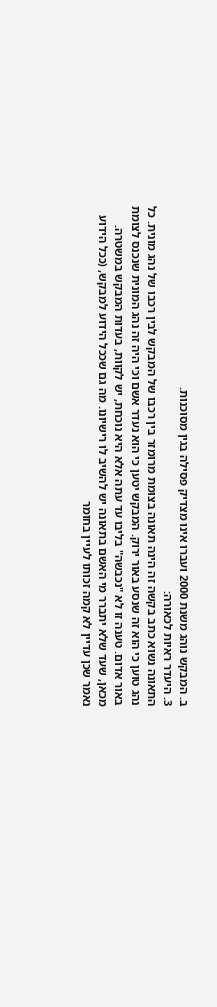ב. המבקש נוהג משנת 2000 ועברו אינו מצדיק פסילה בגין מסוכנות.
3. היעדר ראיות לכאורה:
התאונה נשוא כתב בקשה זה הינה תאונה בצומת מרומזר בין רכבו של המבקש לבין רכבו של נהג מונית. כל נהג טוען כי הוא זה שנסע באור ירוק. המבקש יטען כי הוא נעדר אשם וכי היה זה נהג המונית שנכנס לצומת באור אדום. טענה זו לא "נכבשה" בליבו עד עתה אלא היא נוכחת, יש לקוות, בעדות המבקש במשטרה.
מכאן, שעד שלא יתברר מי האשם בתאונה יש להשיב לו רישיונו. מה גם שככל הידוע למבקש, (ככל הידוע נאמר שכן עדיין לא קמה זכותו לעיין בחומר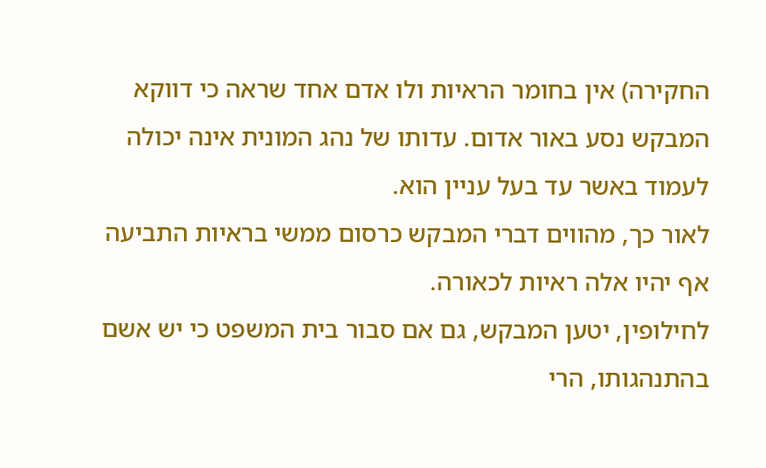החקירה) אין בחומר הראיות ולו אדם אחד שראה כי דווקא המבקש נסע באור אדום. עדותו של נהג המונית אינה יכולה לעמוד באשר עד בעל עניין הוא.
לאור כך, מהווים דברי המבקש כרסום ממשי בראיות התביעה אף יהיו אלה ראיות לכאורה.
לחילופין, יטען המבקש, גם אם סבור בית המשפט כי יש אשם בהתנהגותו, הרי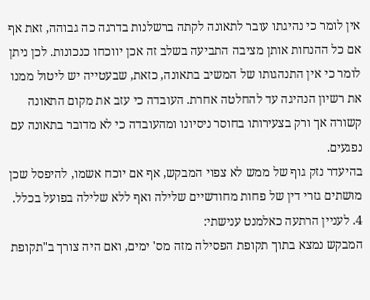אין לומר כי נהיגתו עובר לתאונה לקתה ברשלנות בדרגה כה גבוהה, זאת אף אם כל ההנחות אותן מציבה התביעה בשלב זה אכן יווכחו כנכונות. לכן ניתן לומר כי אין התנהגותו של המשיב בתאונה, כזאת, שבעטייה יש ליטול ממנו את רשיון הנהיגה עד להחלטה אחרת. העובדה כי עזב את מקום התאונה קשורה אך ורק בצעירותו בחוסר ניסיונו ומהעובדה כי לא מדובר בתאונה עם נפגעים.
בהיעדר נזק גוף של ממש לא צפוי המבקש, אף אם יוכח אשמו, להיפסל שכן מושתים גזרי דין של פחות מחודשיים שלילה ואף ללא שלילה בפועל בכלל.
4. לעניין הרתעה כאלמנט ענישתי:
המבקש נמצא בתוך תקופת הפסילה מזה מס' ימים, ואם היה צורך ב"תקופת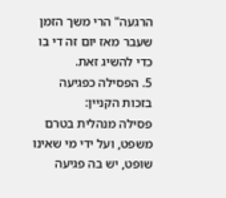הרגעה" הרי משך הזמן שעבר מאז יום זה די בו כדי להשיג זאת.
5. הפסילה כפגיעה בזכות הקניין:
פסילה מנהלית בטרם משפט, ועל ידי מי שאינו שופט, יש בה פגיעה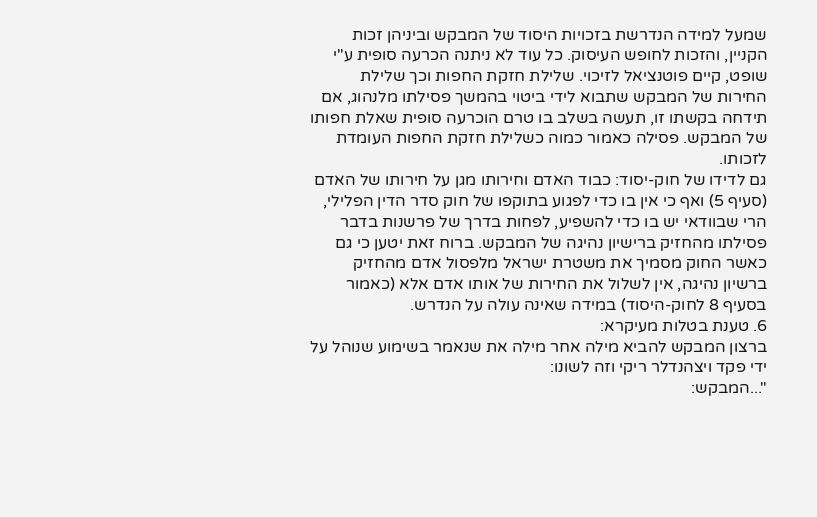שמעל למידה הנדרשת בזכויות היסוד של המבקש וביניהן זכות הקניין, והזכות לחופש העיסוק. כל עוד לא ניתנה הכרעה סופית ע"י שופט, קיים פוטנציאל לזיכוי. שלילת חזקת החפות וכך שלילת החירות של המבקש שתבוא לידי ביטוי בהמשך פסילתו מלנהוג, אם תידחה בקשתו זו, תעשה בשלב בו טרם הוכרעה סופית שאלת חפותו של המבקש. פסילה כאמור כמוה כשלילת חזקת החפות העומדת לזכותו.
גם לדידו של חוק-יסוד: כבוד האדם וחירותו מגן על חירותו של האדם (סעיף 5) ואף כי אין בו כדי לפגוע בתוקפו של חוק סדר הדין הפלילי, הרי שבוודאי יש בו כדי להשפיע, לפחות בדרך של פרשנות בדבר פסילתו מהחזיק ברישיון נהיגה של המבקש. ברוח זאת יטען כי גם כאשר החוק מסמיך את משטרת ישראל מלפסול אדם מהחזיק ברשיון נהיגה, אין לשלול את החירות של אותו אדם אלא (כאמור בסעיף 8 לחוק-היסוד) במידה שאינה עולה על הנדרש.
6. טענת בטלות מעיקרא:
ברצון המבקש להביא מילה אחר מילה את שנאמר בשימוע שנוהל על ידי פקד ויצהנדלר ריקי וזה לשונו:
"...המבקש: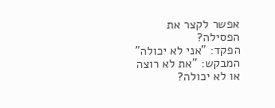אפשר לקצר את הפסילה?
הפקד: "אני לא יכולה"
המבקש: "את לא רוצה או לא יכולה?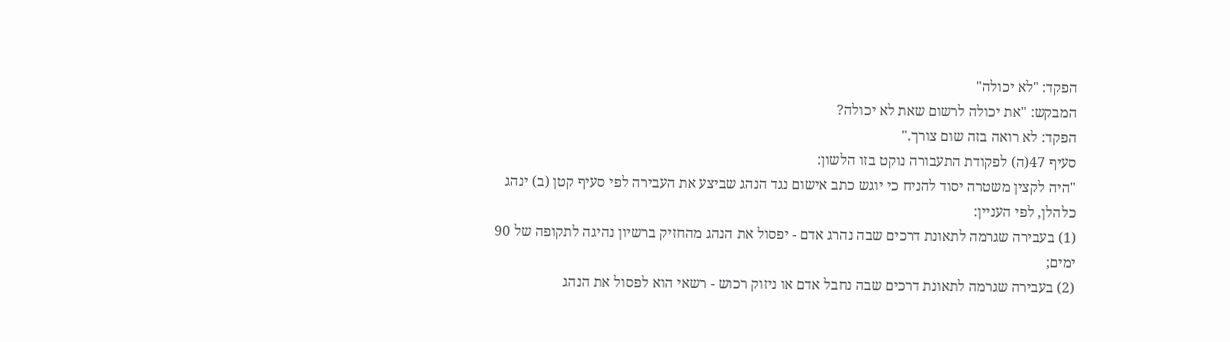הפקד: "לא יכולה"
המבקש: "את יכולה לרשום שאת לא יכולה?
הפקד: לא רואה בזה שום צורך."
סעיף 47(ה) לפקודת התעבורה נוקט בזו הלשון:
"היה לקצין משטרה יסוד להניח כי יוגש כתב אישום נגד הנהג שביצע את העבירה לפי סעיף קטן (ב) ינהג כלהלן, לפי העניין:
(1) בעבירה שגרמה לתאונת דרכים שבה נהרג אדם - יפסול את הנהג מהחזיק ברשיון נהיגה לתקופה של 90 ימים;
(2) בעבירה שגרמה לתאונת דרכים שבה נחבל אדם או ניזוק רכוש - רשאי הוא לפסול את הנהג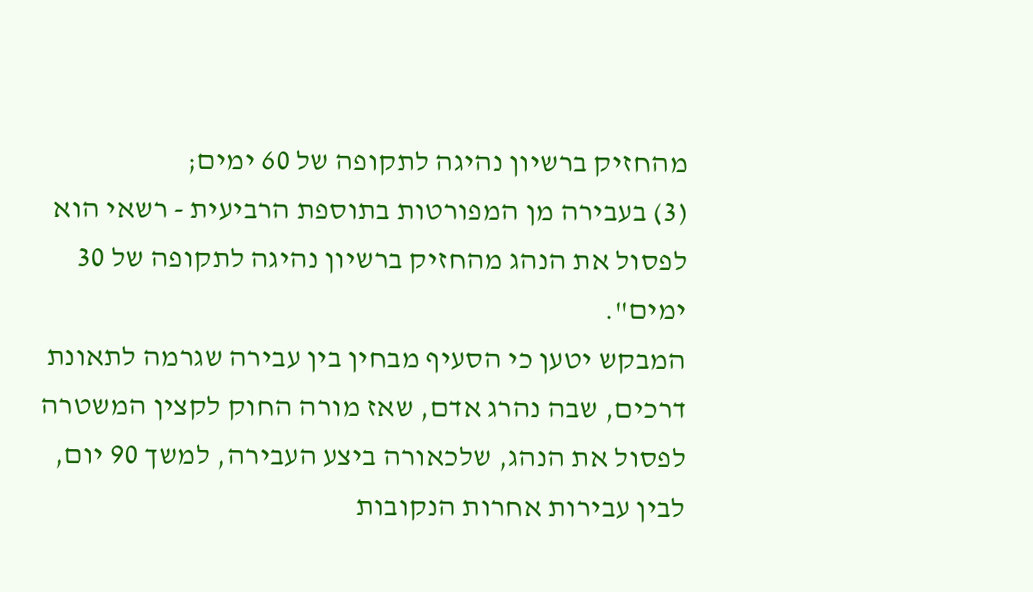מהחזיק ברשיון נהיגה לתקופה של 60 ימים;
(3) בעבירה מן המפורטות בתוספת הרביעית - רשאי הוא לפסול את הנהג מהחזיק ברשיון נהיגה לתקופה של 30 ימים".
המבקש יטען כי הסעיף מבחין בין עבירה שגרמה לתאונת דרכים, שבה נהרג אדם, שאז מורה החוק לקצין המשטרה לפסול את הנהג, שלכאורה ביצע העבירה, למשך 90 יום, לבין עבירות אחרות הנקובות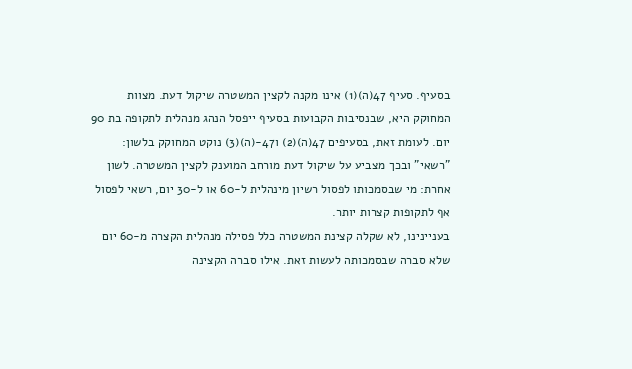בסעיף. סעיף 47(ה)(1) אינו מקנה לקצין המשטרה שיקול דעת. מצוות המחוקק היא, שבנסיבות הקבועות בסעיף ייפסל הנהג מנהלית לתקופה בת 90 יום. לעומת זאת, בסעיפים 47(ה)(2) ו47-(ה)(3) נוקט המחוקק בלשון: "רשאי" ובכך מצביע על שיקול דעת מורחב המוענק לקצין המשטרה. לשון אחרת: מי שבסמכותו לפסול רשיון מינהלית ל-60 או ל-30 יום, רשאי לפסול אף לתקופות קצרות יותר.
בעניינינו, לא שקלה קצינת המשטרה כלל פסילה מנהלית הקצרה מ-60 יום שלא סברה שבסמכותה לעשות זאת. אילו סברה הקצינה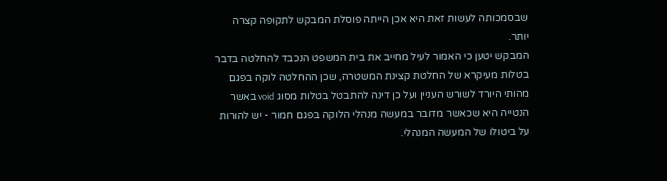שבסמכותה לעשות זאת היא אכן הייתה פוסלת המבקש לתקופה קצרה יותר.
המבקש יטען כי האמור לעיל מחייב את בית המשפט הנכבד להחלטה בדבר בטלות מעיקרא של החלטת קצינת המשטרה, שכן ההחלטה לוקה בפגם מהותי היורד לשורש העניין ועל כן דינה להתבטל בטלות מסוג void באשר הנטייה היא שכאשר מדובר במעשה מנהלי הלוקה בפגם חמור - יש להורות על ביטולו של המעשה המנהלי.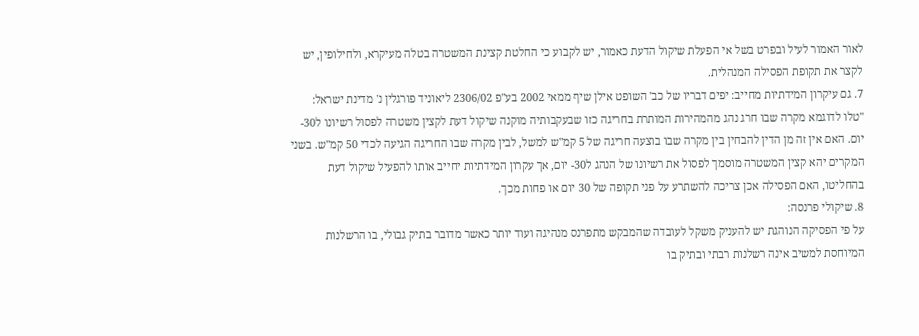לאור האמור לעיל ובפרט בשל אי הפעלת שיקול הדעת כאמור, יש לקבוע כי החלטת קצינת המשטרה בטלה מעיקרא, ולחילופין, יש לקצר את תקופת הפסילה המנהלית.
7. גם עיקרון המידתיות מחייב: יפים דבריו של כב' השופט אילן שיף ממאי 2002 בע"פ 2306/02 ליאוניד פורגלין נ' מדינת ישראל:
"טלו לדוגמא מקרה שבו חרג נהג מהמהירות המותרת בחריגה כזו שבעקבותיה מוקנה שיקול דעת לקצין משטרה לפסול רשיונו ל30- יום. האם אין זה מן הדין להבחין בין מקרה שבו בוצעה חריגה של 5 קמ"ש למשל, לבין מקרה שבו החריגה הגיעה לכדי 50 קמ"ש. בשני המקרים יהא קצין המשטרה מוסמך לפסול את רשיונו של הנהג ל30- יום, אך עקרון המידתיות יחייב אותו להפעיל שיקול דעת בהחליטו, האם הפסילה אכן צריכה להשתרע על פני תקופה של 30 יום או פחות מכך.
8. שיקולי פרנסה:
על פי הפסיקה הנוהגת יש להעניק משקל לעובדה שהמבקש מתפרנס מנהיגה ועוד יותר כאשר מדובר בתיק גבולי, בו הרשלנות המיוחסת למשיב אינה רשלנות רבתי ובתיק בו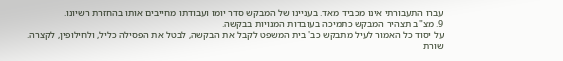עברו התעבורתי אינו מכביד מאד. בעניינו של המבקש סדר יומו ועבודתו מחייבים אותו בהחזרת רשיונו.
9. מצ"ב תצהיר המבקש כתמיכה בעובדות המנויות בבקשה.
על יסוד כל האמור לעיל מתבקש כב' בית המשפט לקבל את הבקשה, לבטל את הפסילה כליל, ולחילופין, לקצרה.
שורת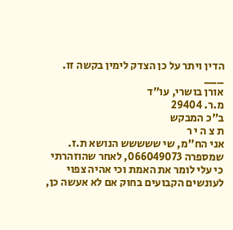הדין ויתר על כן הצדק לימין בקשה זו.
___
אורן בושרי, עו"ד
מ.ר. 29404
ב"כ המבקש
ת צ ה י ר
אני הח"מ, שי ששששש הנושא ת.ז. שמספרה 066049073, לאחר שהוזהרתי כי עלי לומר את האמת וכי אהיה צפוי לעונשים הקבועים בחוק אם לא אעשה כן,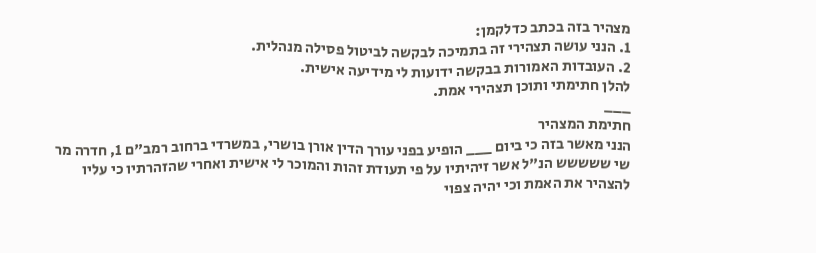מצהיר בזה בכתב כדלקמן:
1. הנני עושה תצהירי זה בתמיכה לבקשה לביטול פסילה מנהלית.
2. העובדות האמורות בבקשה ידועות לי מידיעה אישית.
להלן חתימתי ותוכן תצהירי אמת.
___
חתימת המצהיר
הנני מאשר בזה כי ביום ___ הופיע בפני עורך הדין אורן בושרי, במשרדי ברחוב רמב"ם 1, חדרה מר שי ששששש הנ"ל אשר זיהיתיו על פי תעודת זהות והמוכר לי אישית ואחרי שהזהרתיו כי עליו להצהיר את האמת וכי יהיה צפוי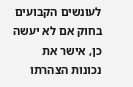לעונשים הקבועים בחוק אם לא יעשה כן, אישר את נכונות הצהרתו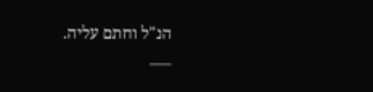הנ"ל וחתם עליה.
___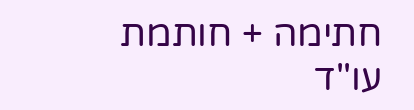חתימה + חותמת עו"ד